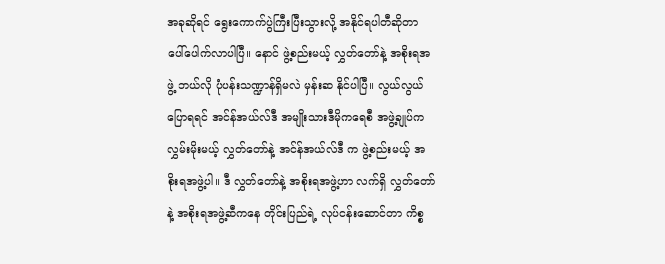အခုဆိုရင် ရွေးကောက်ပွဲကြီးပြီးသွားလို့ အနိုင်ရပါတီဆိုတာ ပေါ်ပေါက်လာပါပြီ။ နောင် ဖွဲ့စည်းမယ့် လွှတ်တော်နဲ့ အစိုးရအဖွဲ့ ဘယ်လို ပုံပန်းသဏ္ဍာန်ရှိမလဲ မှန်းဆ နိုင်ပါပြီ။ လွယ်လွယ်ပြောရရင် အင်န်အယ်လ်ဒီ အမျိုးသားဒီမိုကရေစီ အဖွဲ့ချုပ်က လွှမ်းမိုးမယ့် လွှတ်တော်နဲ့ အင်န်အယ်လ်ဒီ က ဖွဲ့စည်းမယ့် အစိုးရအဖွဲ့ပါ။ ဒီ လွှတ်တော်နဲ့ အစိုးရအဖွဲ့ဟာ လက်ရှိ လွှတ်တော်နဲ့ အစိုးရအဖွဲ့ဆီကနေ တိုင်းပြည်ရဲ့ လုပ်ငန်းဆောင်တာ ကိစ္စ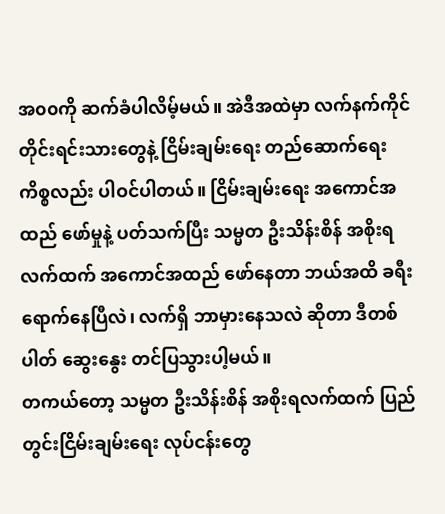အ၀၀ကို ဆက်ခံပါလိမ့်မယ်။ အဲဒီအထဲမှာ လက်နက်ကိုင် တိုင်းရင်းသားတွေနဲ့ ငြိမ်းချမ်းရေး တည်ဆောက်ရေး ကိစ္စလည်း ပါဝင်ပါတယ်။ ငြိမ်းချမ်းရေး အကောင်အထည် ဖော်မှုနဲ့ ပတ်သက်ပြီး သမ္မတ ဦးသိန်းစိန် အစိုးရလက်ထက် အကောင်အထည် ဖော်နေတာ ဘယ်အထိ ခရီးရောက်နေပြီလဲ၊ လက်ရှိ ဘာမှားနေသလဲ ဆိုတာ ဒီတစ်ပါတ် ဆွေးနွေး တင်ပြသွားပါ့မယ်။
တကယ်တော့ သမ္မတ ဦးသိန်းစိန် အစိုးရလက်ထက် ပြည်တွင်းငြိမ်းချမ်းရေး လုပ်ငန်းတွေ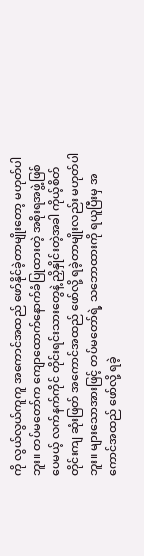ကို လွယ်လွယ်ကူကူ အကောင်အထည် ဖော်နိုင်ခဲ့တာမျိုးတော့ မဟုတ်ပါဘူး။ တပ်မတော်က ကျောထောက်နောက်ခံပြုထားတဲ့ အစိုးရအဖွဲ့ဖြစ်ပေမယ့် လက်နက်ကိုင် တိုင်းရင်းသားတွေနဲ့ ညှိနှိုင်းတဲ့အခါ ကိုယ့်စိတ်တိုင်းကျ ဆုံးဖြတ် အကောင်အထည် ဖော်လို့ ရခဲ့တာမျိုးလည်း မဟုတ်ပါဘူး။ များသောအားဖြင့် တပ်မတော်ရဲ့ သဘောထားကို ရယူပြီးမှ အကောင်အထည် ဖော်လို့ ရခဲ့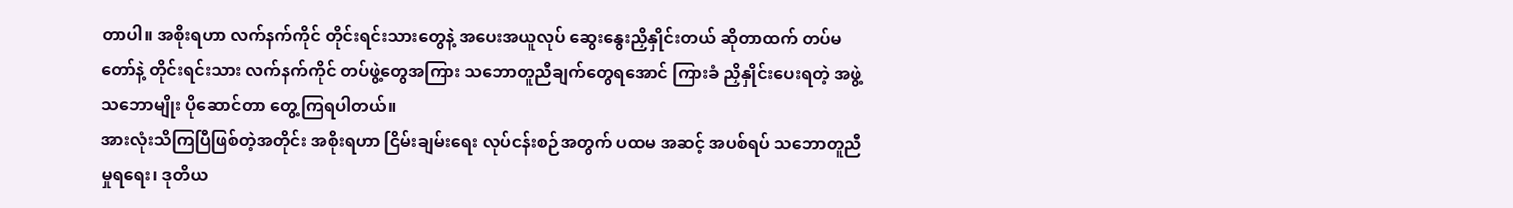တာပါ။ အစိုးရဟာ လက်နက်ကိုင် တိုင်းရင်းသားတွေနဲ့ အပေးအယူလုပ် ဆွေးနွေးညှိနှိုင်းတယ် ဆိုတာထက် တပ်မတော်နဲ့ တိုင်းရင်းသား လက်နက်ကိုင် တပ်ဖွဲ့တွေအကြား သဘောတူညီချက်တွေရအောင် ကြားခံ ညှိနှိုင်းပေးရတဲ့ အဖွဲ့ သဘောမျိုး ပိုဆောင်တာ တွေ့ကြရပါတယ်။
အားလုံးသိကြပြီဖြစ်တဲ့အတိုင်း အစိုးရဟာ ငြိမ်းချမ်းရေး လုပ်ငန်းစဉ်အတွက် ပထမ အဆင့် အပစ်ရပ် သဘောတူညီမှုရရေး၊ ဒုတိယ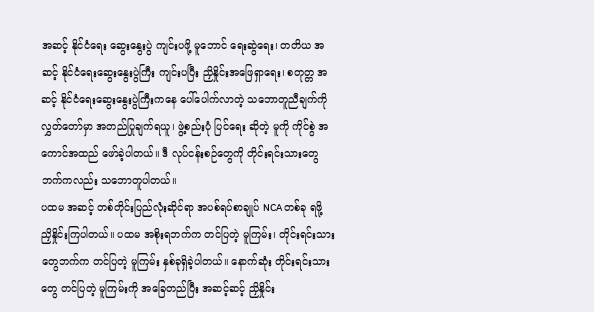အဆင့် နိုင်ငံရေး ဆွေးနွေးပွဲ ကျင်းပဖို့ မူဘောင် ရေးဆွဲရေး၊ တတိယ အဆင့် နိုင်ငံရေးဆွေးနွေးပွဲကြီး ကျင်းပပြီး ညှိနှိုင်းအဖြေရှာရေး၊ စတုတ္တ အဆင့် နိုင်ငံရေးဆွေးနွေးပွဲကြီးကနေ ပေါ်ပေါက်လာတဲ့ သဘောတူညီချက်ကို လွှတ်တော်မှာ အတည်ပြုချက်ရယူ၊ ဖွဲ့စည်းပုံ ပြင်ရေး ဆိုတဲ့ မူကို ကိုင်စွဲ အကောင်အထည် ဖော်ခဲ့ပါတယ်။ ဒီ လုပ်ငန်းစဉ်တွေကို တိုင်းရင်းသားတွေ ဘက်ကလည်း သဘောတူပါတယ်။
ပထမ အဆင့် တစ်တိုင်းပြည်လုံးဆိုင်ရာ အပစ်ရပ်စာချုပ် NCA တစ်ခု ရဖို့ ညှိနှိုင်းကြပါတယ်။ ပထမ အစိုးရဘက်က တင်ပြတဲ့ မူကြမ်း၊ တိုင်းရင်းသားတွေဘက်က တင်ပြတဲ့ မူကြမ်း နှစ်ခုရှိခဲ့ပါတယ်။ နောက်ဆုံး တိုင်းရင်းသားတွေ တင်ပြတဲ့ မူကြမ်းကို အခြေတည်ပြီး အဆင့်ဆင့် ညှိနှိုင်း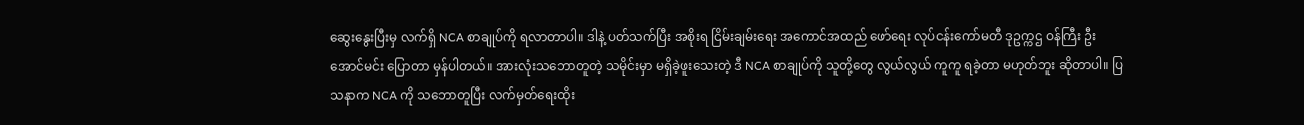ဆွေးနွေးပြီးမှ လက်ရှိ NCA စာချုပ်ကို ရလာတာပါ။ ဒါနဲ့ ပတ်သက်ပြီး အစိုးရ ငြိမ်းချမ်းရေး အကောင်အထည် ဖော်ရေး လုပ်ငန်းကော်မတီ ဒုဥက္ကဌ ဝန်ကြီး ဦးအောင်မင်း ပြောတာ မှန်ပါတယ်။ အားလုံးသဘောတူတဲ့ သမိုင်းမှာ မရှိခဲ့ဖူးသေးတဲ့ ဒီ NCA စာချုပ်ကို သူတို့တွေ လွယ်လွယ် ကူကူ ရခဲ့တာ မဟုတ်ဘူး ဆိုတာပါ။ ပြသနာက NCA ကို သဘောတူပြီး လက်မှတ်ရေးထိုး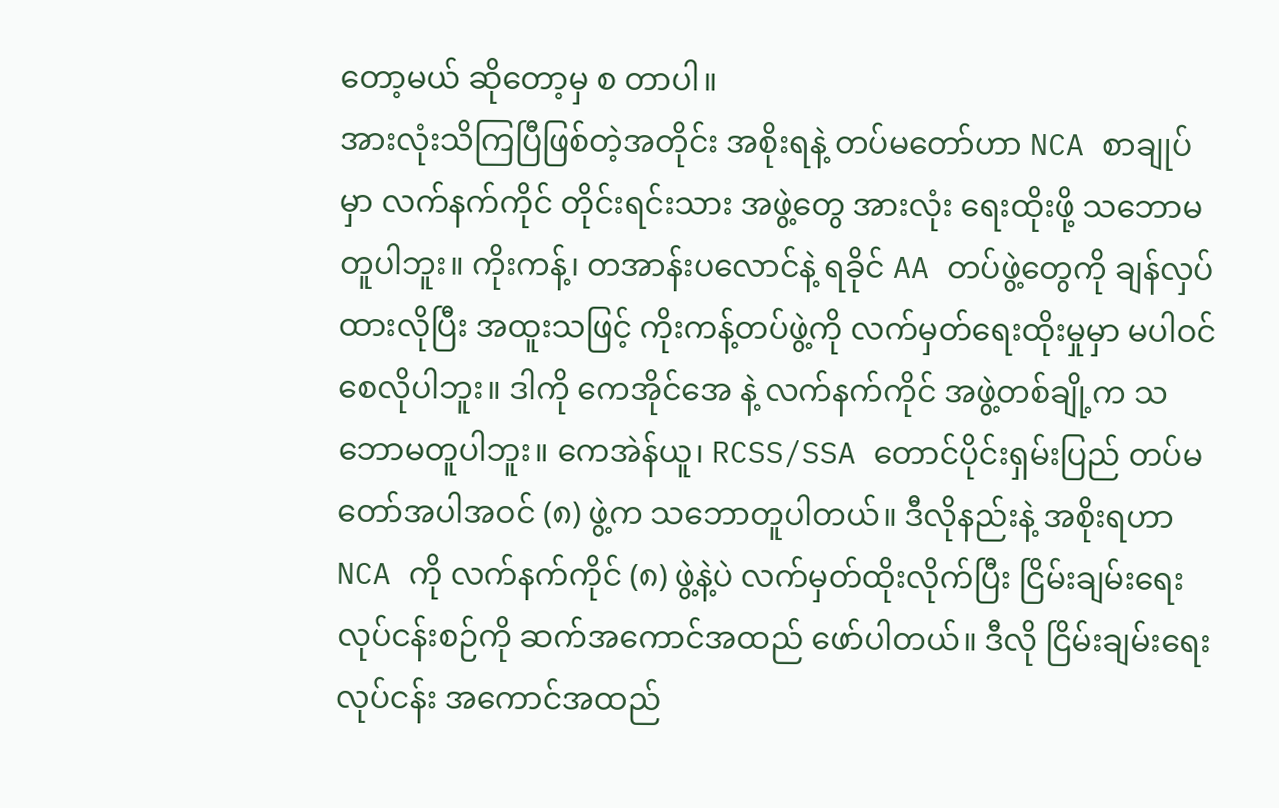တော့မယ် ဆိုတော့မှ စ တာပါ။
အားလုံးသိကြပြီဖြစ်တဲ့အတိုင်း အစိုးရနဲ့ တပ်မတော်ဟာ NCA စာချုပ်မှာ လက်နက်ကိုင် တိုင်းရင်းသား အဖွဲ့တွေ အားလုံး ရေးထိုးဖို့ သဘောမတူပါဘူး။ ကိုးကန့်၊ တအာန်းပလောင်နဲ့ ရခိုင် AA တပ်ဖွဲ့တွေကို ချန်လှပ်ထားလိုပြီး အထူးသဖြင့် ကိုးကန့်တပ်ဖွဲ့ကို လက်မှတ်ရေးထိုးမှုမှာ မပါဝင်စေလိုပါဘူး။ ဒါကို ကေအိုင်အေ နဲ့ လက်နက်ကိုင် အဖွဲ့တစ်ချို့က သဘောမတူပါဘူး။ ကေအဲန်ယူ၊ RCSS/SSA တောင်ပိုင်းရှမ်းပြည် တပ်မတော်အပါအဝင် (၈) ဖွဲ့က သဘောတူပါတယ်။ ဒီလိုနည်းနဲ့ အစိုးရဟာ NCA ကို လက်နက်ကိုင် (၈) ဖွဲ့နဲ့ပဲ လက်မှတ်ထိုးလိုက်ပြီး ငြိမ်းချမ်းရေး လုပ်ငန်းစဉ်ကို ဆက်အကောင်အထည် ဖော်ပါတယ်။ ဒီလို ငြိမ်းချမ်းရေး လုပ်ငန်း အကောင်အထည်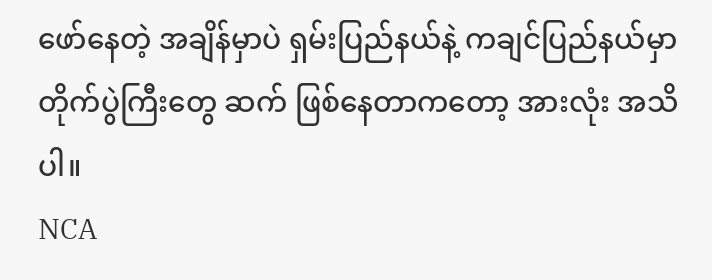ဖော်နေတဲ့ အချိန်မှာပဲ ရှမ်းပြည်နယ်နဲ့ ကချင်ပြည်နယ်မှာ တိုက်ပွဲကြီးတွေ ဆက် ဖြစ်နေတာကတော့ အားလုံး အသိပါ။
NCA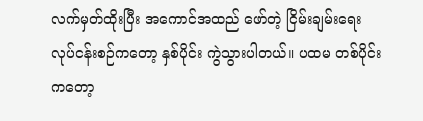လက်မှတ်ထိုးပြီး အကောင်အထည် ဖော်တဲ့ ငြိမ်းချမ်းရေး လုပ်ငန်းစဉ်ကတော့ နှစ်ပိုင်း ကွဲသွားပါတယ်။ ပထမ တစ်ပိုင်းကတော့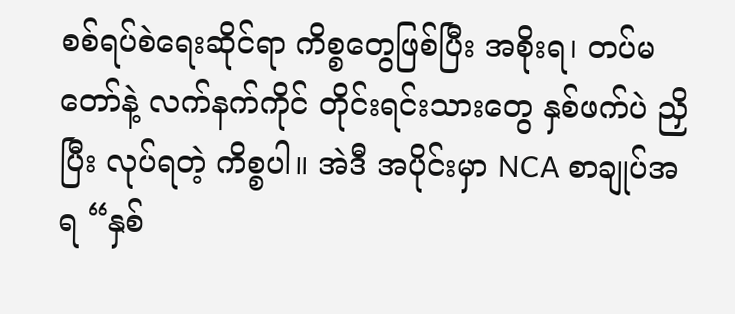စစ်ရပ်စဲရေးဆိုင်ရာ ကိစ္စတွေဖြစ်ပြီး အစိုးရ၊ တပ်မတော်နဲ့ လက်နက်ကိုင် တိုင်းရင်းသားတွေ နှစ်ဖက်ပဲ ညှိပြီး လုပ်ရတဲ့ ကိစ္စပါ။ အဲဒီ အပိုင်းမှာ NCA စာချုပ်အရ “နှစ်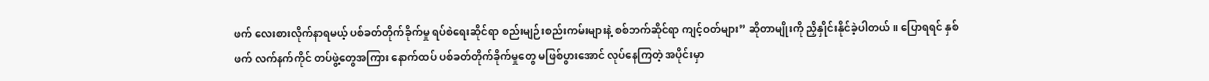ဖက် လေးစားလိုက်နာရမယ့် ပစ်ခတ်တိုက်ခိုက်မှု ရပ်စဲရေးဆိုင်ရာ စည်းမျဉ်းစည်းကမ်းများနဲ့ စစ်ဘက်ဆိုင်ရာ ကျင့်ဝတ်များ” ဆိုတာမျိုးကို ညှိနှိုင်းနိုင်ခဲ့ပါတယ်။ ပြောရရင် နှစ်ဖက် လက်နက်ကိုင် တပ်ဖွဲ့တွေအကြား နောက်ထပ် ပစ်ခတ်တိုက်ခိုက်မှုတွေ မဖြစ်ပွားအောင် လုပ်နေကြတဲ့ အပိုင်းမှာ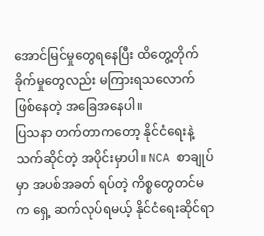အောင်မြင်မှုတွေရနေပြီး ထိတွေ့တိုက်ခိုက်မှုတွေလည်း မကြားရသလောက် ဖြစ်နေတဲ့ အခြေအနေပါ။
ပြသနာ တက်တာကတော့ နိုင်ငံရေးနဲ့ သက်ဆိုင်တဲ့ အပိုင်းမှာပါ။ NCA စာချုပ်မှာ အပစ်အခတ် ရပ်တဲ့ ကိစ္စတွေတင်မက ရှေ့ ဆက်လုပ်ရမယ့် နိုင်ငံရေးဆိုင်ရာ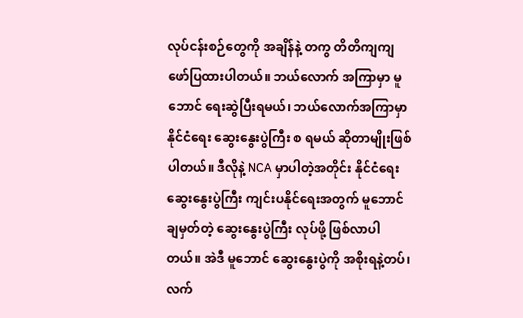လုပ်ငန်းစဉ်တွေကို အချိန်နဲ့ တကွ တိတိကျကျ ဖော်ပြထားပါတယ်။ ဘယ်လောက် အကြာမှာ မူဘောင် ရေးဆွဲပြီးရမယ်၊ ဘယ်လောက်အကြာမှာ နိုင်ငံရေး ဆွေးနွေးပွဲကြီး စ ရမယ် ဆိုတာမျိုးဖြစ်ပါတယ်။ ဒီလိုနဲ့ NCA မှာပါတဲ့အတိုင်း နိုင်ငံရေးဆွေးနွေးပွဲကြီး ကျင်းပနိုင်ရေးအတွက် မူဘောင် ချမှတ်တဲ့ ဆွေးနွေးပွဲကြီး လုပ်ဖို့ ဖြစ်လာပါတယ်။ အဲဒီ မူဘောင် ဆွေးနွေးပွဲကို အစိုးရနဲ့တပ်၊ လက်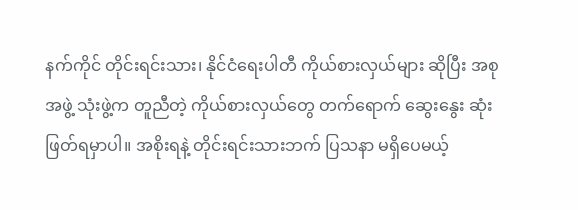နက်ကိုင် တိုင်းရင်းသား၊ နိုင်ငံရေးပါတီ ကိုယ်စားလှယ်များ ဆိုပြီး အစုအဖွဲ့ သုံးဖွဲ့က တူညီတဲ့ ကိုယ်စားလှယ်တွေ တက်ရောက် ဆွေးနွေး ဆုံးဖြတ်ရမှာပါ။ အစိုးရနဲ့ တိုင်းရင်းသားဘက် ပြသနာ မရှိပေမယ့်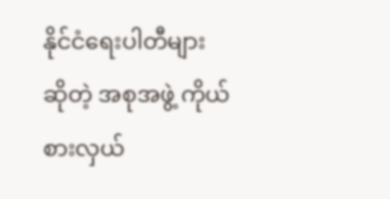နိုင်ငံရေးပါတီများ ဆိုတဲ့ အစုအဖွဲ့ ကိုယ်စားလှယ်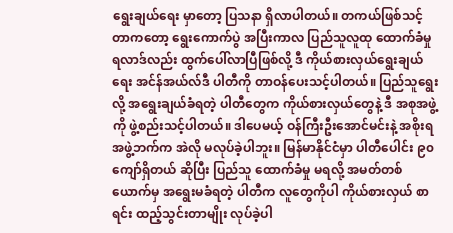ရွေးချယ်ရေး မှာတော့ ပြသနာ ရှိလာပါတယ်။ တကယ်ဖြစ်သင့်တာကတော့ ရွေးကောက်ပွဲ အပြီးကာလ ပြည်သူလူထု ထောက်ခံမှု ရလာဒ်လည်း ထွက်ပေါ်လာပြီဖြစ်လို့ ဒီ ကိုယ်စားလှယ်ရွေးချယ်ရေး အင်န်အယ်လ်ဒီ ပါတီကို တာဝန်ပေးသင့်ပါတယ်။ ပြည်သူရွေးလို့ အရွေးချယ်ခံရတဲ့ ပါတီတွေက ကိုယ်စားလှယ်တွေနဲ့ ဒီ အစုအဖွဲ့ကို ဖွဲ့စည်းသင့်ပါတယ်။ ဒါပေမယ့် ဝန်ကြီးဦးအောင်မင်းနဲ့ အစိုးရအဖွဲ့ဘက်က အဲလို မလုပ်ခဲ့ပါဘူး။ မြန်မာနိုင်ငံမှာ ပါတီပေါင်း ၉၀ ကျော်ရှိတယ် ဆိုပြီး ပြည်သူ ထောက်ခံမှု မရလို့ အမတ်တစ်ယောက်မှ အရွေးမခံရတဲ့ ပါတီက လူတွေကိုပါ ကိုယ်စားလှယ် စာရင်း ထည့်သွင်းတာမျိုး လုပ်ခဲ့ပါ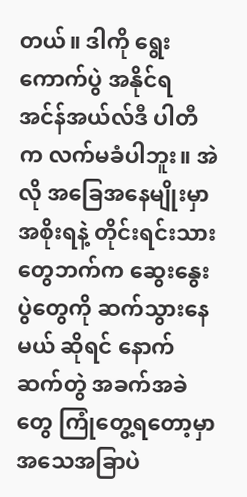တယ်။ ဒါကို ရွေးကောက်ပွဲ အနိုင်ရ အင်န်အယ်လ်ဒီ ပါတီက လက်မခံပါဘူး။ အဲလို အခြေအနေမျိုးမှာ အစိုးရနဲ့ တိုင်းရင်းသားတွေဘက်က ဆွေးနွေးပွဲတွေကို ဆက်သွားနေမယ် ဆိုရင် နောက်ဆက်တွဲ အခက်အခဲတွေ ကြုံတွေ့ရတော့မှာ အသေအခြာပဲ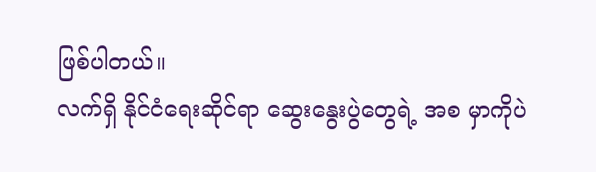ဖြစ်ပါတယ်။
လက်ရှိ နိုင်ငံရေးဆိုင်ရာ ဆွေးနွေးပွဲတွေရဲ့ အစ မှာကိုပဲ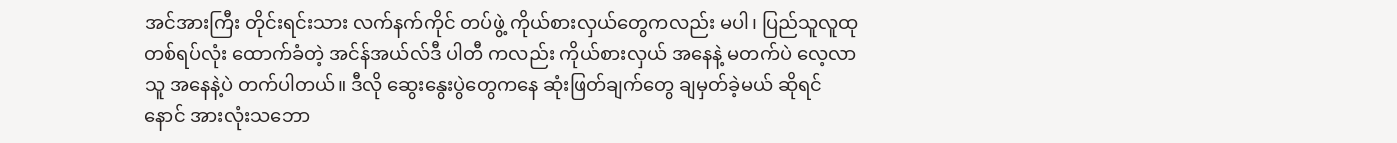အင်အားကြီး တိုင်းရင်းသား လက်နက်ကိုင် တပ်ဖွဲ့ ကိုယ်စားလှယ်တွေကလည်း မပါ၊ ပြည်သူလူထု တစ်ရပ်လုံး ထောက်ခံတဲ့ အင်န်အယ်လ်ဒီ ပါတီ ကလည်း ကိုယ်စားလှယ် အနေနဲ့ မတက်ပဲ လေ့လာသူ အနေနဲ့ပဲ တက်ပါတယ်။ ဒီလို ဆွေးနွေးပွဲတွေကနေ ဆုံးဖြတ်ချက်တွေ ချမှတ်ခဲ့မယ် ဆိုရင် နောင် အားလုံးသဘော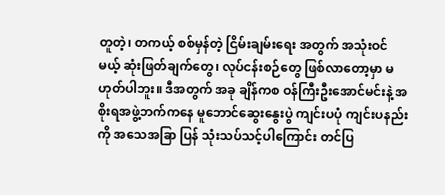တူတဲ့၊ တကယ့် စစ်မှန်တဲ့ ငြိမ်းချမ်းရေး အတွက် အသုံးဝင်မယ့် ဆုံးဖြတ်ချက်တွေ၊ လုပ်ငန်းစဉ်တွေ ဖြစ်လာတော့မှာ မဟုတ်ပါဘူး။ ဒီအတွက် အခု ချိန်ကစ ဝန်ကြီးဦးအောင်မင်းနဲ့ အစိုးရအဖွဲ့ဘက်ကနေ မူဘောင်ဆွေးနွေးပွဲ ကျင်းပပုံ ကျင်းပနည်းကို အသေအခြာ ပြန် သုံးသပ်သင့်ပါကြောင်း တင်ပြ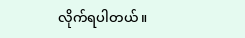လိုက်ရပါတယ်။